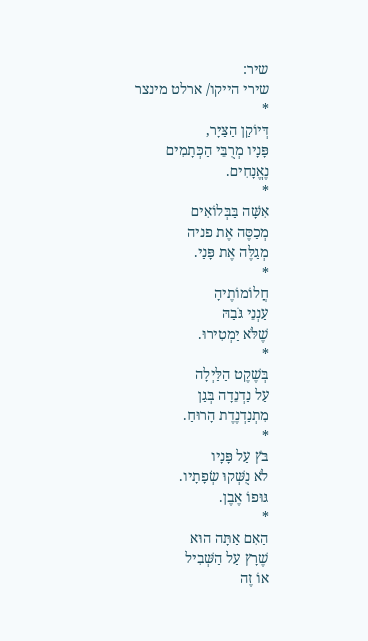שיר:
שירי הייקו/ ארלט מינצר
*
דְּיוֹקַן הַצַּיָּר,
פָּנָיו מְרֻבֵּי הַכְּתָמִים
נֶאֱנָחִים.
*
אִשָּׁה בַּבְּלוֹאִים
מְכַסֶּה אֶת פניה
מְגַלֶּה אֶת פָּנַי.
*
חֲלוֹמוֹתֶיהָ
עַנְנֵי גֹּבַהּ
שֶׁלֹּא יַמְטִירוּ.
*
בְּשֶׁקֶט הַלַּיְלָה
עַל נַדְנֵדָה בְּגַן
מִתְנַדְנֶדֶת הָרוּחַ.
*
בֹּץ עַל פָּנָיו
לֹא נֻשְּׁקוּ שְׂפָתָיו.
גּוּפוֹ אֶבֶן.
*
הַאִם אַתָּה הוּא
שֶׁרָץ עַל הַשְּׁבִיל
אוֹ זֶה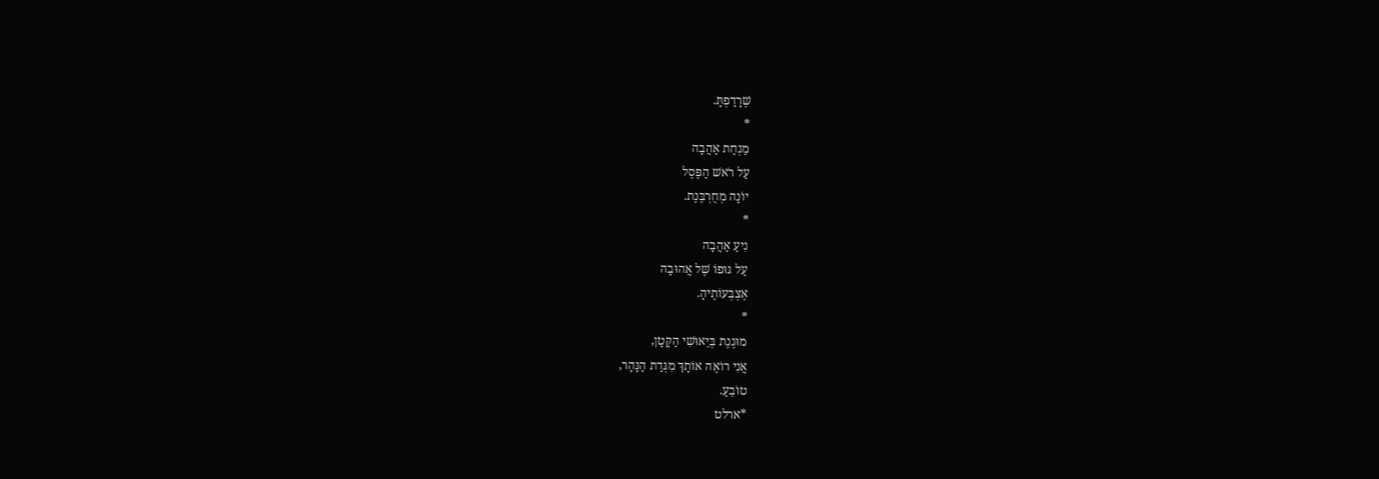שֶׁרָדַפְתָּ.
*
מַנְחַת אַהֲבָה
עַל רֹאשׁ הַפֶּסֶל
יוֹנָה מְחֻרְבֶּנֶת.
*
נִיעַ אַהֲבָה
עַל גּוּפוֹ שֶׁל אֲהוּבָה
אֶצְבְּעוֹתֶיהָ.
*
מוּגֶנֶת בְּיֵאוּשִׁי הַקָּטָן,
אֲנִי רוֹאֶה אוֹתָךְ מִגְּדַת הַנָּהָר,
טוֹבֵעַ.
*ארלט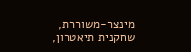מינצר-משוררת, שחקנית תיאטרון,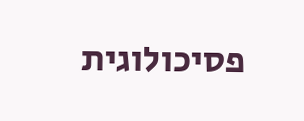פסיכולוגית